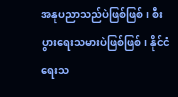အနုပညာသည်ပဲဖြစ်ဖြစ်၊ စီးပွားရေးသမားပဲဖြစ်ဖြစ်၊ နိုင်ငံရေးသ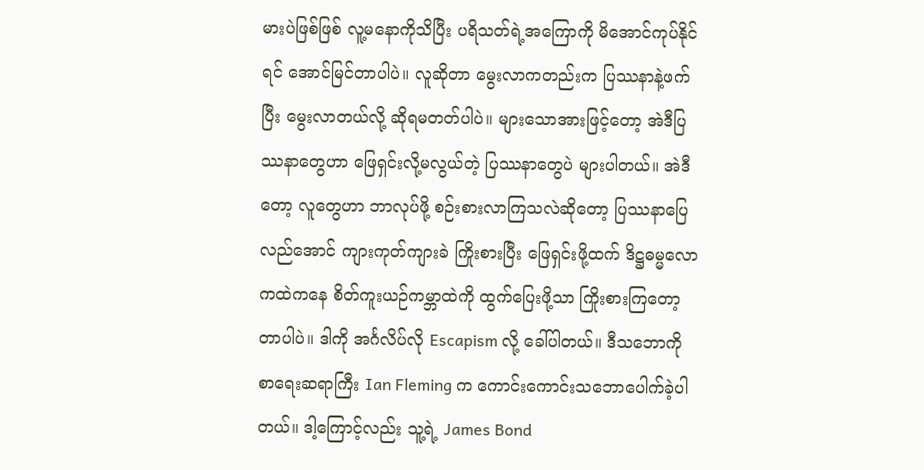မားပဲဖြစ်ဖြစ် လူ့မနောကိုသိပြီး ပရိသတ်ရဲ့အကြောကို မိအောင်ကုပ်နိုင်ရင် အောင်မြင်တာပါပဲ။ လူဆိုတာ မွေးလာကတည်းက ပြဿနာနဲ့ဖက်ပြီး မွေးလာတယ်လို့ ဆိုရမတတ်ပါပဲ။ များသောအားဖြင့်တော့ အဲဒီပြဿနာတွေဟာ ဖြေရှင်းလို့မလွယ်တဲ့ ပြဿနာတွေပဲ များပါတယ်။ အဲဒီတော့ လူတွေဟာ ဘာလုပ်ဖို့ စဉ်းစားလာကြသလဲဆိုတော့ ပြဿနာပြေလည်အောင် ကျားကုတ်ကျားခဲ ကြိုးစားပြီး ဖြေရှင်းဖို့ထက် ဒိဋ္ဌဓမ္မလောကထဲကနေ စိတ်ကူးယဉ်ကမ္ဘာထဲကို ထွက်ပြေးဖို့သာ ကြိုးစားကြတော့တာပါပဲ။ ဒါကို အင်္ဂလိပ်လို Escapism လို့ ခေါ်ပါတယ်။ ဒီသဘောကို စာရေးဆရာကြီး Ian Fleming က ကောင်းကောင်းသဘောပေါက်ခဲ့ပါတယ်။ ဒါ့ကြောင့်လည်း သူ့ရဲ့ James Bond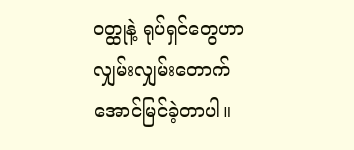ဝတ္ထုနဲ့ ရုပ်ရှင်တွေဟာ လျှမ်းလျှမ်းတောက် အောင်မြင်ခဲ့တာပါ။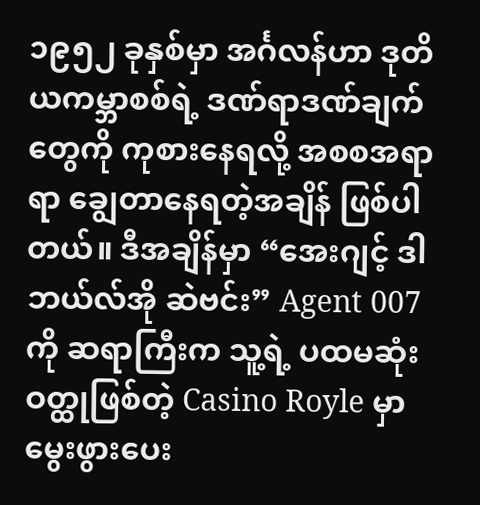၁၉၅၂ ခုနှစ်မှာ အင်္ဂလန်ဟာ ဒုတိယကမ္ဘာစစ်ရဲ့ ဒဏ်ရာဒဏ်ချက်တွေကို ကုစားနေရလို့ အစစအရာရာ ချွေတာနေရတဲ့အချိန် ဖြစ်ပါတယ်။ ဒီအချိန်မှာ “အေးဂျင့် ဒါဘယ်လ်အို ဆဲဗင်း” Agent 007 ကို ဆရာကြီးက သူ့ရဲ့ ပထမဆုံးဝတ္ထုဖြစ်တဲ့ Casino Royle မှာ မွေးဖွားပေး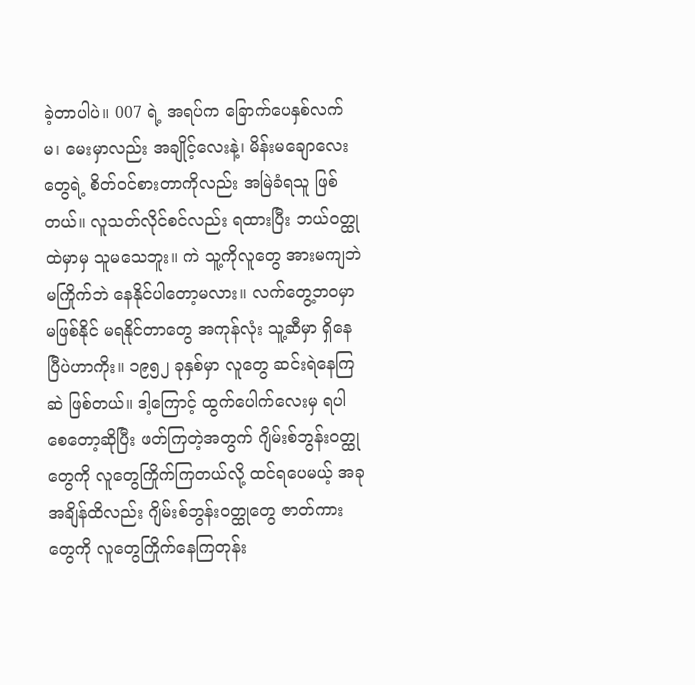ခဲ့တာပါပဲ။ 007 ရဲ့ အရပ်က ခြောက်ပေနှစ်လက်မ၊ မေးမှာလည်း အချိုင့်လေးနဲ့၊ မိန်းမချောလေးတွေရဲ့ စိတ်ဝင်စားတာကိုလည်း အမြဲခံရသူ ဖြစ်တယ်။ လူသတ်လိုင်စင်လည်း ရထားပြီး ဘယ်ဝတ္ထုထဲမှာမှ သူမသေဘူး။ ကဲ သူ့ကိုလူတွေ အားမကျဘဲ မကြိုက်ဘဲ နေနိုင်ပါတော့မလား။ လက်တွေ့ဘဝမှာ မဖြစ်နိုင် မရနိုင်တာတွေ အကုန်လုံး သူ့ဆီမှာ ရှိနေပြီပဲဟာကိုး။ ၁၉၅၂ ခုနှစ်မှာ လူတွေ ဆင်းရဲနေကြဆဲ ဖြစ်တယ်။ ဒါ့ကြောင့် ထွက်ပေါက်လေးမှ ရပါစေတော့ဆိုပြီး ဖတ်ကြတဲ့အတွက် ဂျိမ်းစ်ဘွန်းဝတ္ထုတွေကို လူတွေကြိုက်ကြတယ်လို့ ထင်ရပေမယ့် အခုအချိန်ထိလည်း ဂျိမ်းစ်ဘွန်းဝတ္ထုတွေ ဇာတ်ကားတွေကို လူတွေကြိုက်နေကြတုန်း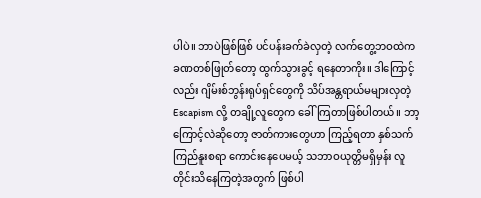ပါပဲ။ ဘာပဲဖြစ်ဖြစ် ပင်ပန်းခက်ခဲလှတဲ့ လက်တွေ့ဘဝထဲက ခဏတစ်ဖြုတ်တော့ ထွက်သွားခွင့် ရနေတာကိုး။ ဒါကြောင့်လည်း ဂျိမ်းစ်ဘွန်းရုပ်ရှင်တွေကို သိပ်အန္တရာယ်မများလှတဲ့ Escapism လို့ တချို့လူတွေက ခေါ်ကြတာဖြစ်ပါတယ်။ ဘာ့ကြောင့်လဲဆိုတော့ ဇာတ်ကားတွေဟာ ကြည့်ရတာ နှစ်သက်ကြည်နူးစရာ ကောင်းနေပေမယ့် သဘာဝယုတ္တိမရှိမှန်း လူတိုင်းသိနေကြတဲ့အတွက် ဖြစ်ပါ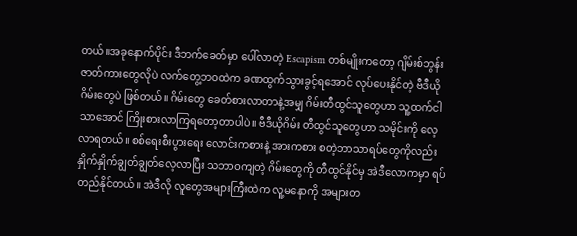တယ်။အခုနောက်ပိုင်း ဒီဘက်ခေတ်မှာ ပေါ်လာတဲ့ Escapism တစ်မျိုးကတော့ ဂျိမ်းစ်ဘွန်းဇာတ်ကားတွေလိုပဲ လက်တွေ့ဘဝထဲက ခဏထွက်သွားခွင့်ရအောင် လုပ်ပေးနိုင်တဲ့ ဗီဒီယိုဂိမ်းတွေပဲ ဖြစ်တယ်။ ဂိမ်းတွေ ခေတ်စားလာတာနဲ့အမျှ ဂိမ်းတီထွင်သူတွေဟာ သူ့ထက်ငါသာအောင် ကြိုးစားလာကြရတော့တာပါပဲ။ ဗီဒီယိုဂိမ်း တီထွင်သူတွေဟာ သမိုင်းကို လေ့လာရတယ်။ စစ်ရေးစီးပွားရေး လောင်းကစားနဲ့ အားကစား စတဲ့ဘာသာရပ်တွေကိုလည်း နှိုက်နှိုက်ချွတ်ချွတ်လေ့လာပြီး သဘာဝကျတဲ့ ဂိမ်းတွေကို တီထွင်နိုင်မှ အဲဒီလောကမှာ ရပ်တည်နိုင်တယ်။ အဲဒီလို လူတွေအများကြီးထဲက လူ့မနောကို အများတ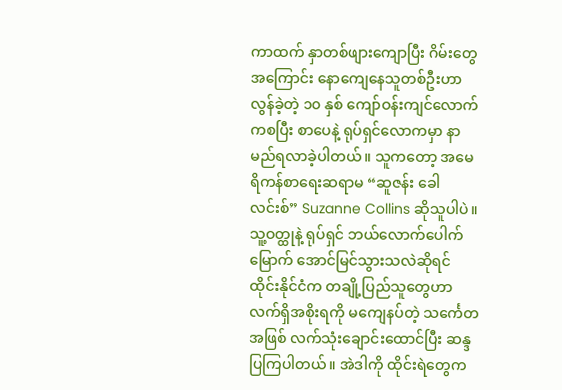ကာထက် နှာတစ်ဖျားကျောပြီး ဂိမ်းတွေအကြောင်း နောကျေနေသူတစ်ဦးဟာ လွန်ခဲ့တဲ့ ၁၀ နှစ် ကျော်ဝန်းကျင်လောက်ကစပြီး စာပေနဲ့ ရုပ်ရှင်လောကမှာ နာမည်ရလာခဲ့ပါတယ်။ သူကတော့ အမေရိကန်စာရေးဆရာမ “ဆူဇန်း ခေါလင်းစ်” Suzanne Collins ဆိုသူပါပဲ။ သူ့ဝတ္ထုနဲ့ ရုပ်ရှင် ဘယ်လောက်ပေါက်မြောက် အောင်မြင်သွားသလဲဆိုရင် ထိုင်းနိုင်ငံက တချို့ပြည်သူတွေဟာ လက်ရှိအစိုးရကို မကျေနပ်တဲ့ သင်္ကေတအဖြစ် လက်သုံးချောင်းထောင်ပြီး ဆန္ဒပြကြပါတယ်။ အဲဒါကို ထိုင်းရဲတွေက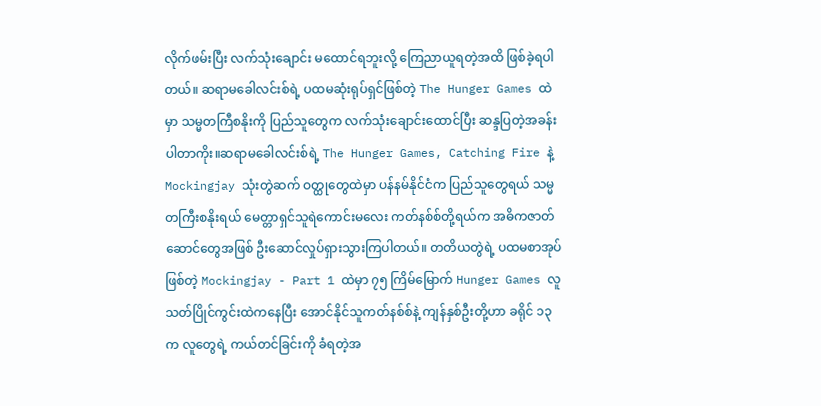လိုက်ဖမ်းပြီး လက်သုံးချောင်း မထောင်ရဘူးလို့ ကြေညာယူရတဲ့အထိ ဖြစ်ခဲ့ရပါတယ်။ ဆရာမခေါလင်းစ်ရဲ့ ပထမဆုံးရုပ်ရှင်ဖြစ်တဲ့ The Hunger Games ထဲမှာ သမ္မတကြီစနိုးကို ပြည်သူတွေက လက်သုံးချောင်းထောင်ပြီး ဆန္ဒပြတဲ့အခန်း ပါတာကိုး။ဆရာမခေါလင်းစ်ရဲ့ The Hunger Games, Catching Fire နဲ့ Mockingjay သုံးတွဲဆက် ဝတ္ထုတွေထဲမှာ ပန်နမ်နိုင်ငံက ပြည်သူတွေရယ် သမ္မတကြီးစနိုးရယ် မေတ္တာရှင်သူရဲကောင်းမလေး ကတ်နစ်စ်တို့ရယ်က အဓိကဇာတ်ဆောင်တွေအဖြစ် ဦးဆောင်လှုပ်ရှားသွားကြပါတယ်။ တတိယတွဲရဲ့ ပထမစာအုပ်ဖြစ်တဲ့ Mockingjay - Part 1 ထဲမှာ ၇၅ ကြိမ်မြောက် Hunger Games လူသတ်ပြိုင်ကွင်းထဲကနေပြီး အောင်နိုင်သူကတ်နစ်စ်နဲ့ ကျန်နှစ်ဦးတို့ဟာ ခရိုင် ၁၃ က လူတွေရဲ့ ကယ်တင်ခြင်းကို ခံရတဲ့အ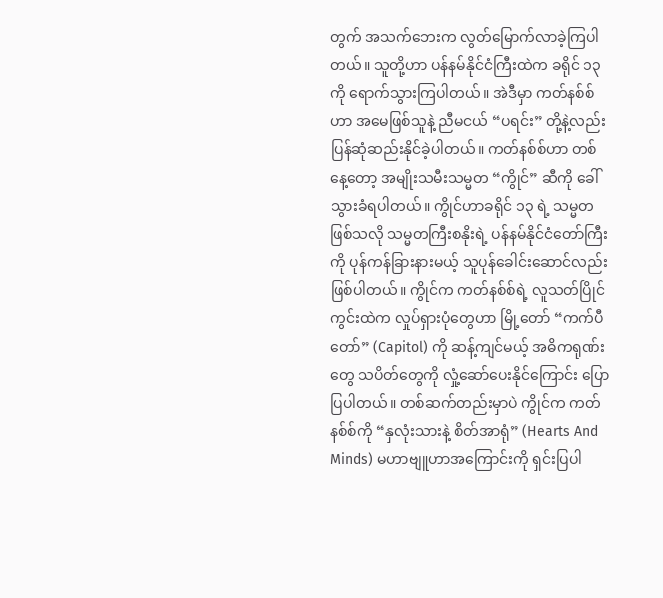တွက် အသက်ဘေးက လွတ်မြောက်လာခဲ့ကြပါတယ်။ သူတို့ဟာ ပန်နမ်နိုင်ငံကြီးထဲက ခရိုင် ၁၃ ကို ရောက်သွားကြပါတယ်။ အဲဒီမှာ ကတ်နစ်စ်ဟာ အမေဖြစ်သူနဲ့ ညီမငယ် “ပရင်း” တို့နဲ့လည်း ပြန်ဆုံဆည်းနိုင်ခဲ့ပါတယ်။ ကတ်နစ်စ်ဟာ တစ်နေ့တော့ အမျိုးသမီးသမ္မတ “ကွိုင်” ဆီကို ခေါ်သွားခံရပါတယ်။ ကွိုင်ဟာခရိုင် ၁၃ ရဲ့ သမ္မတဖြစ်သလို သမ္မတကြီးစနိုးရဲ့ ပန်နမ်နိုင်ငံတော်ကြီးကို ပုန်ကန်ခြားနားမယ့် သူပုန်ခေါင်းဆောင်လည်း ဖြစ်ပါတယ်။ ကွိုင်က ကတ်နစ်စ်ရဲ့ လူသတ်ပြိုင်ကွင်းထဲက လှုပ်ရှားပုံတွေဟာ မြို့တော် “ကက်ပီတော်” (Capitol) ကို ဆန့်ကျင်မယ့် အဓိကရုဏ်းတွေ သပိတ်တွေကို လှုံ့ဆော်ပေးနိုင်ကြောင်း ပြောပြပါတယ်။ တစ်ဆက်တည်းမှာပဲ ကွိုင်က ကတ်နစ်စ်ကို “နှလုံးသားနဲ့ စိတ်အာရုံ” (Hearts And Minds) မဟာဗျူဟာအကြောင်းကို ရှင်းပြပါ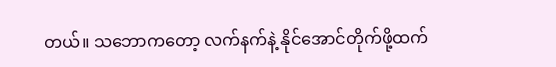တယ်။ သဘောကတော့ လက်နက်နဲ့ နိုင်အောင်တိုက်ဖို့ထက်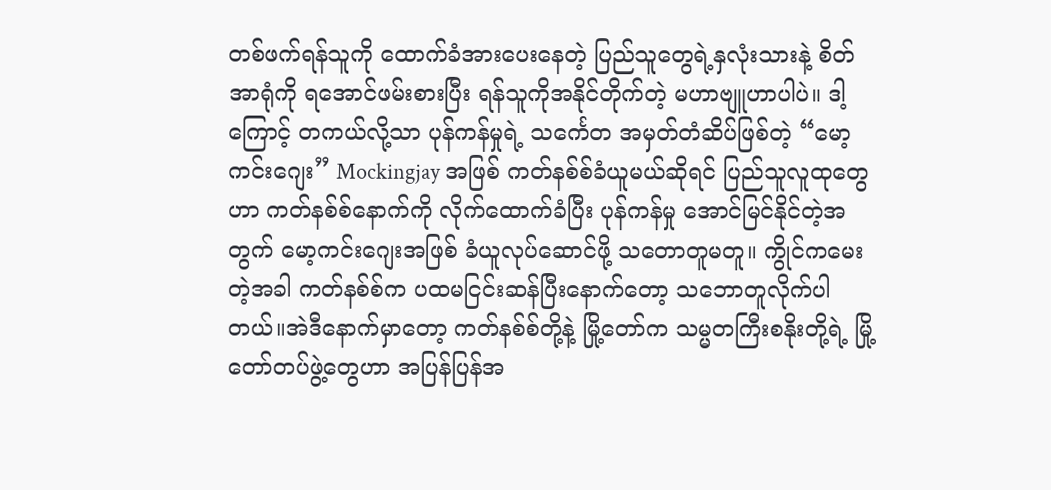တစ်ဖက်ရန်သူကို ထောက်ခံအားပေးနေတဲ့ ပြည်သူတွေရဲ့နှလုံးသားနဲ့ စိတ်အာရုံကို ရအောင်ဖမ်းစားပြီး ရန်သူကိုအနိုင်တိုက်တဲ့ မဟာဗျူဟာပါပဲ။ ဒါ့ကြောင့် တကယ်လို့သာ ပုန်ကန်မှုရဲ့ သင်္ကေတ အမှတ်တံဆိပ်ဖြစ်တဲ့ “မော့ကင်းဂျေး” Mockingjay အဖြစ် ကတ်နစ်စ်ခံယူမယ်ဆိုရင် ပြည်သူလူထုတွေဟာ ကတ်နစ်စ်နောက်ကို လိုက်ထောက်ခံပြီး ပုန်ကန်မှု အောင်မြင်နိုင်တဲ့အတွက် မော့ကင်းဂျေးအဖြစ် ခံယူလုပ်ဆောင်ဖို့ သတောတူမတူ။ ကွိုင်ကမေးတဲ့အခါ ကတ်နစ်စ်က ပထမငြင်းဆန်ပြီးနောက်တော့ သဘောတူလိုက်ပါတယ်။အဲဒီနောက်မှာတော့ ကတ်နစ်စ်တို့နဲ့ မြို့တော်က သမ္မတကြီးစနိုးတို့ရဲ့ မြို့တော်တပ်ဖွဲ့တွေဟာ အပြန်ပြန်အ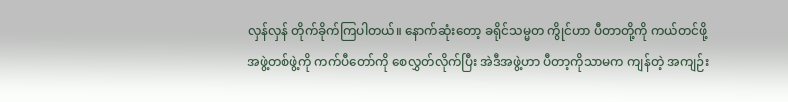လှန်လှန် တိုက်ခိုက်ကြပါတယ်။ နောက်ဆုံးတော့ ခရိုင်သမ္မတ ကွိုင်ဟာ ပီတာတို့ကို ကယ်တင်ဖို့ အဖွဲ့တစ်ဖွဲ့ကို ကက်ပီတော်ကို စေလွှတ်လိုက်ပြီး အဲဒီအဖွဲ့ဟာ ပီတာ့ကိုသာမက ကျန်တဲ့ အကျဉ်း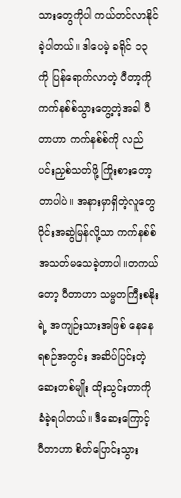သားတွေကိုပါ ကယ်တင်လာနိုင်ခဲ့ပါတယ်။ ဒါပေမဲ့ ခရိုင် ၁၃ ကို ပြန်ရောက်လာတဲ့ ပီတာ့ကို ကက်နစ်စ်သွားတွေ့တဲ့အခါ ပီတာဟာ ကက်နစ်စ်ကို လည်ပင်းညှစ်သတ်ဖို့ ကြိုးစားတော့တာပါပဲ။ အနားမှာရှိတဲ့လူတွေ ဝိုင်းအဆွဲမြန်လို့သာ ကက်နစ်စ် အသတ်မသေခဲ့တာပါ။တကယ်တော့ ပီတာဟာ သမ္မတကြီးစနိုးရဲ့ အကျဉ်းသားအဖြစ် နေနေရစဉ်အတွင်း အဆိပ်ပြင်းတဲ့ ဆေးတစ်မျိုး ထိုးသွင်းတာကို ခံခဲ့ရပါတယ်။ ဒီဆေးကြောင့် ပီတာဟာ စိတ်ပြောင်းသွား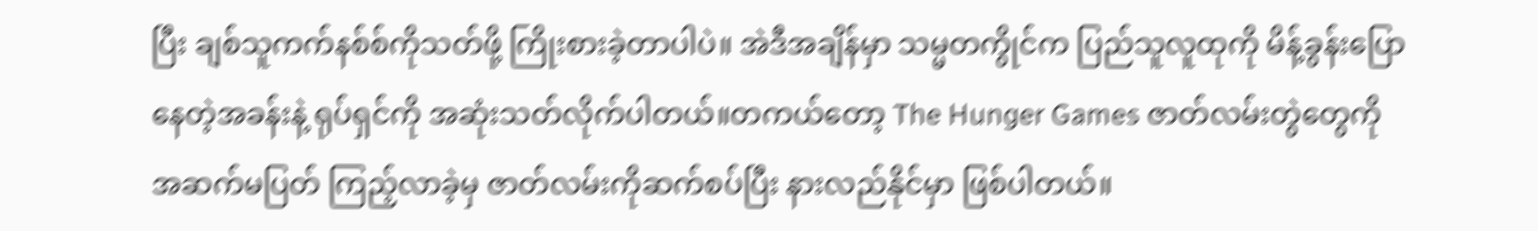ပြီး ချစ်သူကက်နစ်စ်ကိုသတ်ဖို့ ကြိုးစားခဲ့တာပါပဲ။ အဲဒီအချိန်မှာ သမ္မတကွိုင်က ပြည်သူလူထုကို မိန့်ခွန်းပြောနေတဲ့အခန်းနဲ့ ရုပ်ရှင်ကို အဆုံးသတ်လိုက်ပါတယ်။တကယ်တော့ The Hunger Games ဇာတ်လမ်းတွဲတွေကို အဆက်မပြတ် ကြည့်လာခဲ့မှ ဇာတ်လမ်းကိုဆက်စပ်ပြီး နားလည်နိုင်မှာ ဖြစ်ပါတယ်။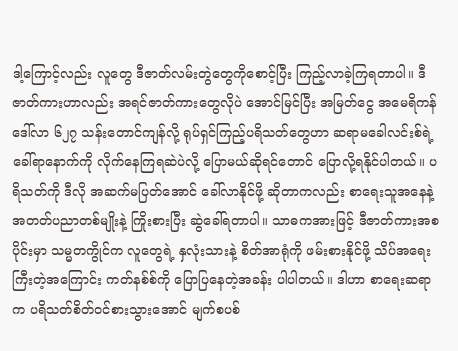ဒါ့ကြောင့်လည်း လူတွေ ဒီဇာတ်လမ်းတွဲတွေကိုစောင့်ပြီး ကြည့်လာခဲ့ကြရတာပါ။ ဒီဇာတ်ကားဟာလည်း အရင်ဇာတ်ကားတွေလိုပဲ အောင်မြင်ပြီး အမြတ်ငွေ အမေရိကန်ဒေါ်လာ ၆၂၇ သန်းတောင်ကျန်လို့ ရုပ်ရှင်ကြည့်ပရိသတ်တွေဟာ ဆရာမခေါလင်းစ်ရဲ့ ခေါ်ရာနောက်ကို လိုက်နေကြရဆဲပဲလို့ ပြောမယ်ဆိုရင်တောင် ပြောလို့ရနိုင်ပါတယ်။ ပရိသတ်ကို ဒီလို အဆက်မပြတ်အောင် ခေါ်လာနိုင်ဖို့ ဆိုတာကလည်း စာရေးသူအနေနဲ့ အတတ်ပညာတစ်မျိုးနဲ့ ကြိုးစားပြီး ဆွဲခေါ်ရတာပါ။ သာဓကအားဖြင့် ဒီဇာတ်ကားအစပိုင်းမှာ သမ္မတကွိုင်က လူတွေရဲ့ နှလုံးသားနဲ့ စိတ်အာရုံကို ဖမ်းစားနိုင်ဖို့ သိပ်အရေးကြီးတဲ့အကြောင်း ကတ်နစ်စ်ကို ပြောပြနေတဲ့အခန်း ပါပါတယ်။ ဒါဟာ စာရေးဆရာက ပရိသတ်စိတ်ဝင်စားသွားအောင် မျက်စပစ်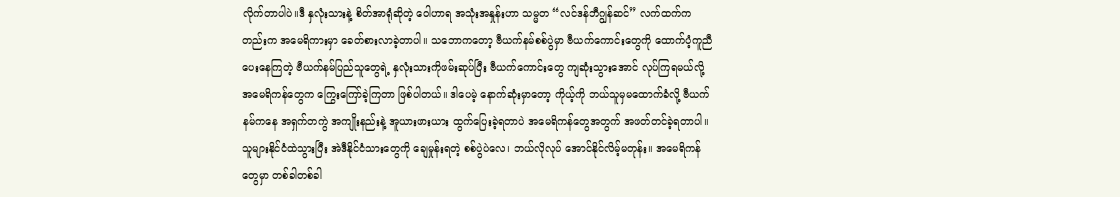လိုက်တာပါပဲ။ဒီ နှလုံးသားနဲ့ စိတ်အာရုံဆိုတဲ့ ဝေါဟာရ အသုံးအနှုန်းဟာ သမ္မတ “လင်ဒန်ဘီဂျွန်ဆင်” လက်ထက်ကတည်းက အမေရိကားမှာ ခေတ်စားလာခဲ့တာပါ။ သဘောကတော့ ဗီယက်နမ်စစ်ပွဲမှာ ဗီယက်ကောင်းတွေကို ထောက်ပံ့ကူညီပေးနေကြတဲ့ ဗီယက်နမ်ပြည်သူတွေရဲ့ နှလုံးသားကိုဖမ်းဆုပ်ပြီး ဗီယက်ကောင်းတွေ ကျဆုံးသွားအောင် လုပ်ကြရမယ်လို့ အမေရိကန်တွေက ကြွေးကြော်ခဲ့ကြတာ ဖြစ်ပါတယ်။ ဒါပေမဲ့ နောက်ဆုံးမှာတော့ ကိုယ့်ကို ဘယ်သူမှမထောက်ခံလို့ ဗီယက်နမ်ကနေ အရှက်တကွဲ အကျိုးနည်းနဲ့ အူယားဖားယား ထွက်ပြေးခဲ့ရတာပဲ အမေရိကန်တွေအတွက် အဖတ်တင်ခဲ့ရတာပါ။ သူများနိုင်ငံထဲသွားပြီး အဲဒီနိုင်ငံသားတွေကို ချေမှုန်းရတဲ့ စစ်ပွဲပဲလေ၊ ဘယ်လိုလုပ် အောင်နိုင်လိမ့်မတုန်း။ အမေရိကန်တွေမှာ တစ်ခါတစ်ခါ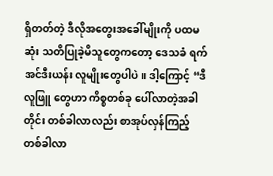ရှိတတ်တဲ့ ဒီလိုအတွေးအခေါ်မျိုးကို ပထမဆုံး သတိပြုခဲ့မိသူတွေကတော့ ဒေသခံ ရက်အင်ဒီးယန်း လူမျိုးတွေပါပဲ။ ဒါ့ကြောင့် “ဒီလူဖြူ တွေဟာ ကိစ္စတစ်ခု ပေါ်လာတဲ့အခါတိုင်း တစ်ခါလာလည်း စာအုပ်လှန်ကြည့် တစ်ခါလာ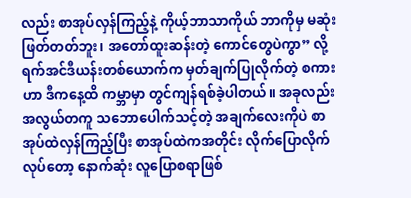လည်း စာအုပ်လှန်ကြည့်နဲ့ ကိုယ့်ဘာသာကိုယ် ဘာကိုမှ မဆုံးဖြတ်တတ်ဘူး၊ အတော်ထူးဆန်းတဲ့ ကောင်တွေပဲကွာ” လို့ ရက်အင်ဒီယန်းတစ်ယောက်က မှတ်ချက်ပြုလိုက်တဲ့ စကားဟာ ဒီကနေ့ထိ ကမ္ဘာမှာ တွင်ကျန်ရစ်ခဲ့ပါတယ်။ အခုလည်း အလွယ်တကူ သဘောပေါက်သင့်တဲ့ အချက်လေးကိုပဲ စာအုပ်ထဲလှန်ကြည့်ပြီး စာအုပ်ထဲကအတိုင်း လိုက်ပြောလိုက်လုပ်တော့ နောက်ဆုံး လူပြောစရာဖြစ်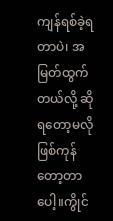ကျန်ရစ်ခဲ့ရတာပဲ၊ အမြတ်ထွက်တယ်လို့ ဆိုရတော့မလို ဖြစ်ကုန်တော့တာပေါ့။ကွိုင်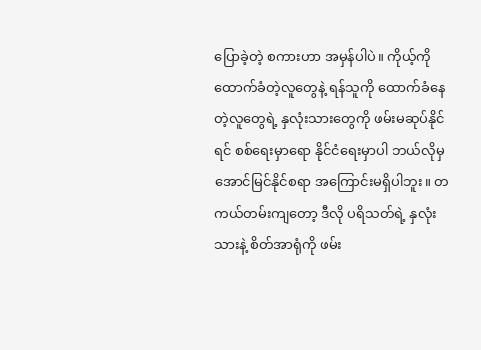ပြောခဲ့တဲ့ စကားဟာ အမှန်ပါပဲ။ ကိုယ့်ကိုထောက်ခံတဲ့လူတွေနဲ့ ရန်သူကို ထောက်ခံနေတဲ့လူတွေရဲ့ နှလုံးသားတွေကို ဖမ်းမဆုပ်နိုင်ရင် စစ်ရေးမှာရော နိုင်ငံရေးမှာပါ ဘယ်လိုမှ အောင်မြင်နိုင်စရာ အကြောင်းမရှိပါဘူး။ တကယ်တမ်းကျတော့ ဒီလို ပရိသတ်ရဲ့ နှလုံးသားနဲ့ စိတ်အာရုံကို ဖမ်း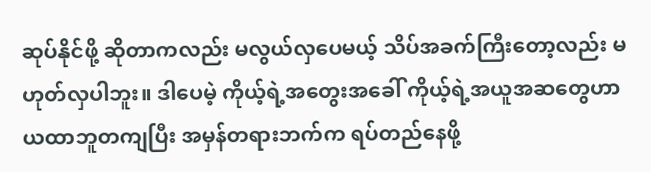ဆုပ်နိုင်ဖို့ ဆိုတာကလည်း မလွယ်လှပေမယ့် သိပ်အခက်ကြီးတော့လည်း မဟုတ်လှပါဘူး။ ဒါပေမဲ့ ကိုယ့်ရဲ့အတွေးအခေါ် ကိုယ့်ရဲ့အယူအဆတွေဟာ ယထာဘူတကျပြီး အမှန်တရားဘက်က ရပ်တည်နေဖို့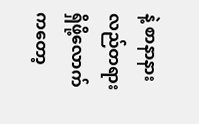နဲ့ စာနာနားလည်တရား ရှိဖို့လောက်ကတော့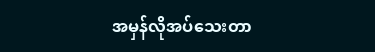အမှန်လိုအပ်သေးတာ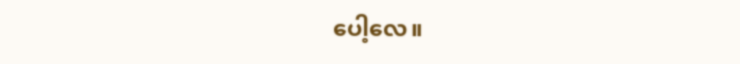ပေါ့လေ။